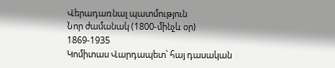Վերադառնալ պատմություն
Նոր ժամանակ (1800-մինչև օր)
1869-1935
Կոմիտաս Վարդապետ՝ հայ դասական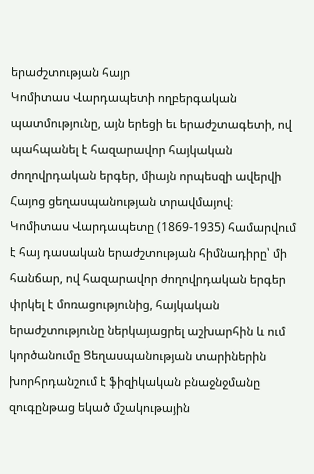երաժշտության հայր
Կոմիտաս Վարդապետի ողբերգական պատմությունը, այն երեցի եւ երաժշտագետի, ով պահպանել է հազարավոր հայկական ժողովրդական երգեր, միայն որպեսզի ավերվի Հայոց ցեղասպանության տրավմայով։
Կոմիտաս Վարդապետը (1869-1935) համարվում է հայ դասական երաժշտության հիմնադիրը՝ մի հանճար, ով հազարավոր ժողովրդական երգեր փրկել է մոռացությունից, հայկական երաժշտությունը ներկայացրել աշխարհին և ում կործանումը Ցեղասպանության տարիներին խորհրդանշում է ֆիզիկական բնաջնջմանը զուգընթաց եկած մշակութային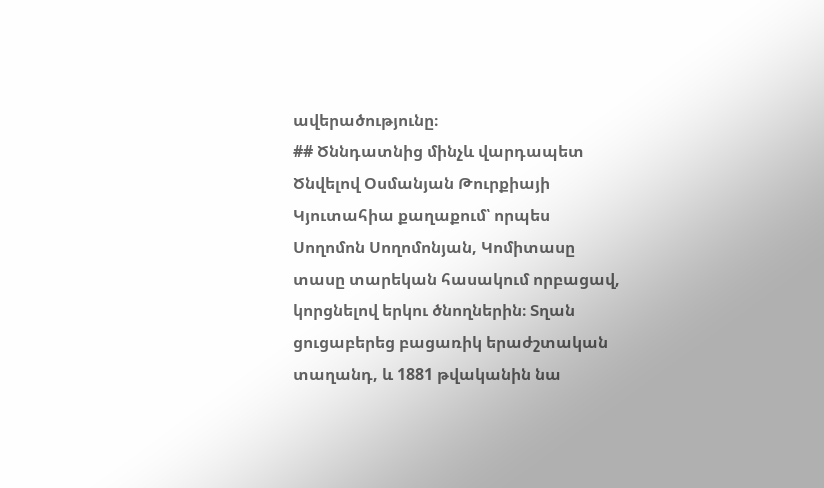ավերածությունը։
## Ծննդատնից մինչև վարդապետ
Ծնվելով Օսմանյան Թուրքիայի Կյուտահիա քաղաքում՝ որպես Սողոմոն Սողոմոնյան, Կոմիտասը տասը տարեկան հասակում որբացավ, կորցնելով երկու ծնողներին։ Տղան ցուցաբերեց բացառիկ երաժշտական տաղանդ, և 1881 թվականին նա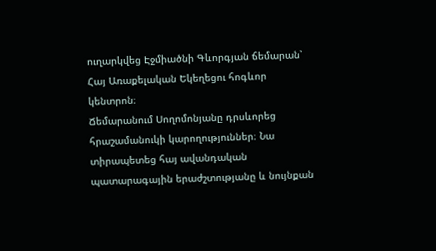ուղարկվեց Էջմիածնի Գևորգյան ճեմարան՝ Հայ Առաքելական Եկեղեցու հոգևոր կենտրոն։
Ճեմարանում Սողոմոնյանը դրսևորեց հրաշամանուկի կարողություններ։ Նա տիրապետեց հայ ավանդական պատարագային երաժշտությանը և նույնքան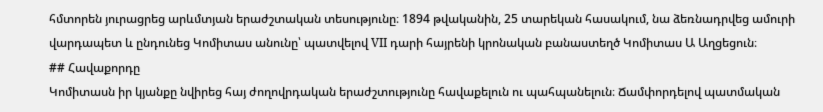հմտորեն յուրացրեց արևմտյան երաժշտական տեսությունը։ 1894 թվականին, 25 տարեկան հասակում, նա ձեռնադրվեց ամուրի վարդապետ և ընդունեց Կոմիտաս անունը՝ պատվելով VII դարի հայրենի կրոնական բանաստեղծ Կոմիտաս Ա Աղցեցուն։
## Հավաքորդը
Կոմիտասն իր կյանքը նվիրեց հայ ժողովրդական երաժշտությունը հավաքելուն ու պահպանելուն։ Ճամփորդելով պատմական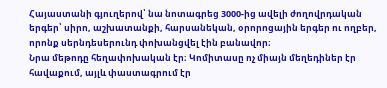Հայաստանի գյուղերով՝ նա նոտագրեց 3000-ից ավելի ժողովրդական երգեր՝ սիրո, աշխատանքի, հարսանեկան, օրորոցային երգեր ու ողբեր, որոնք սերնդեսերունդ փոխանցվել էին բանավոր։
Նրա մեթոդը հեղափոխական էր։ Կոմիտասը ոչ միայն մեղեդիներ էր հավաքում, այլև փաստագրում էր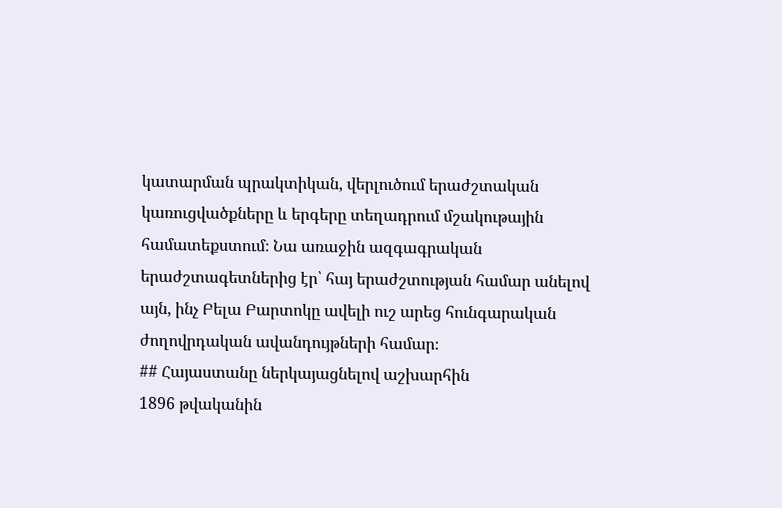կատարման պրակտիկան, վերլուծում երաժշտական կառուցվածքները և երգերը տեղադրում մշակութային համատեքստում։ Նա առաջին ազգագրական երաժշտագետներից էր՝ հայ երաժշտության համար անելով այն, ինչ Բելա Բարտոկը ավելի ուշ արեց հունգարական ժողովրդական ավանդույթների համար։
## Հայաստանը ներկայացնելով աշխարհին
1896 թվականին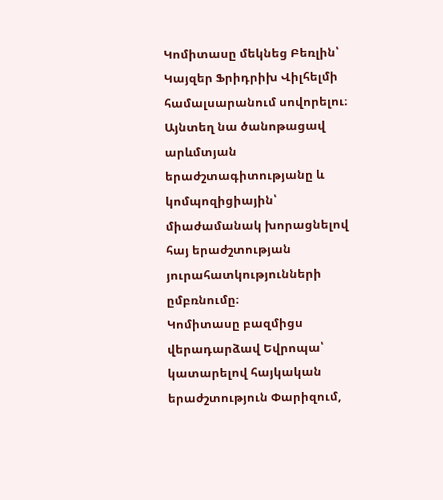Կոմիտասը մեկնեց Բեռլին՝ Կայզեր Ֆրիդրիխ Վիլհելմի համալսարանում սովորելու։ Այնտեղ նա ծանոթացավ արևմտյան երաժշտագիտությանը և կոմպոզիցիային՝ միաժամանակ խորացնելով հայ երաժշտության յուրահատկությունների ըմբռնումը։
Կոմիտասը բազմիցս վերադարձավ Եվրոպա՝ կատարելով հայկական երաժշտություն Փարիզում,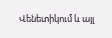Վենետիկում և այլ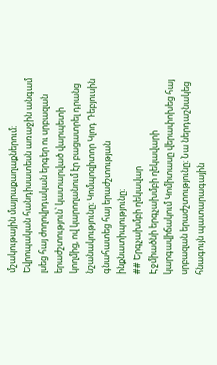մշակութային մայրաքաղաքներում։ Եվրոպական հանդիսատեսն առաջին անգամ լսեց հայ ժողովրդական երգեր ու սրբազան երաժշտություն՝ կատարված վարպետի կողմից, ով կարողանում էր բացատրել դրանց նշանակությունը։ Կոմպոզիտոր Կլոդ Դեբյուսին գնահատեց հայ երաժշտության ինքնատիպությունը։
## Երգչախմբի ղեկավար
Էջմիածնի երգչախմբի ղեկավարի կարգավիճակում Կոմիտասը վերափոխեց հայ սրբազան երաժշտությունը։ Նա ներդաշնակեց հնագույն պատարագային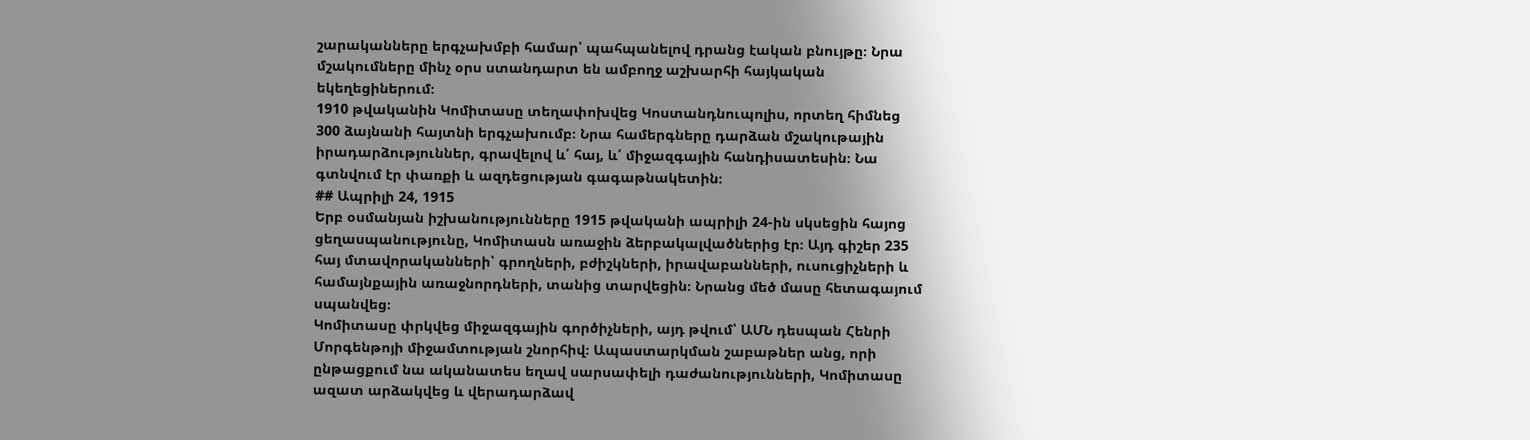շարականները երգչախմբի համար՝ պահպանելով դրանց էական բնույթը։ Նրա մշակումները մինչ օրս ստանդարտ են ամբողջ աշխարհի հայկական եկեղեցիներում։
1910 թվականին Կոմիտասը տեղափոխվեց Կոստանդնուպոլիս, որտեղ հիմնեց 300 ձայնանի հայտնի երգչախումբ։ Նրա համերգները դարձան մշակութային իրադարձություններ, գրավելով և՛ հայ, և՛ միջազգային հանդիսատեսին։ Նա գտնվում էր փառքի և ազդեցության գագաթնակետին։
## Ապրիլի 24, 1915
Երբ օսմանյան իշխանությունները 1915 թվականի ապրիլի 24-ին սկսեցին հայոց ցեղասպանությունը, Կոմիտասն առաջին ձերբակալվածներից էր։ Այդ գիշեր 235 հայ մտավորականների՝ գրողների, բժիշկների, իրավաբանների, ուսուցիչների և համայնքային առաջնորդների, տանից տարվեցին։ Նրանց մեծ մասը հետագայում սպանվեց։
Կոմիտասը փրկվեց միջազգային գործիչների, այդ թվում՝ ԱՄՆ դեսպան Հենրի Մորգենթոյի միջամտության շնորհիվ։ Ապաստարկման շաբաթներ անց, որի ընթացքում նա ականատես եղավ սարսափելի դաժանությունների, Կոմիտասը ազատ արձակվեց և վերադարձավ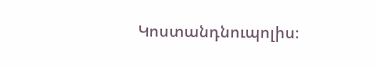Կոստանդնուպոլիս։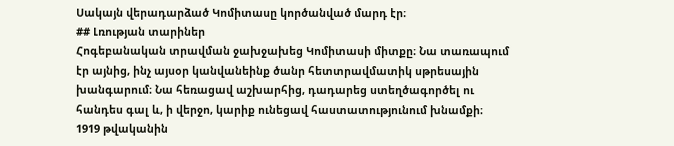Սակայն վերադարձած Կոմիտասը կործանված մարդ էր։
## Լռության տարիներ
Հոգեբանական տրավման ջախջախեց Կոմիտասի միտքը։ Նա տառապում էր այնից, ինչ այսօր կանվանեինք ծանր հետտրավմատիկ սթրեսային խանգարում։ Նա հեռացավ աշխարհից, դադարեց ստեղծագործել ու հանդես գալ և, ի վերջո, կարիք ունեցավ հաստատությունում խնամքի։
1919 թվականին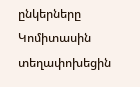ընկերները Կոմիտասին տեղափոխեցին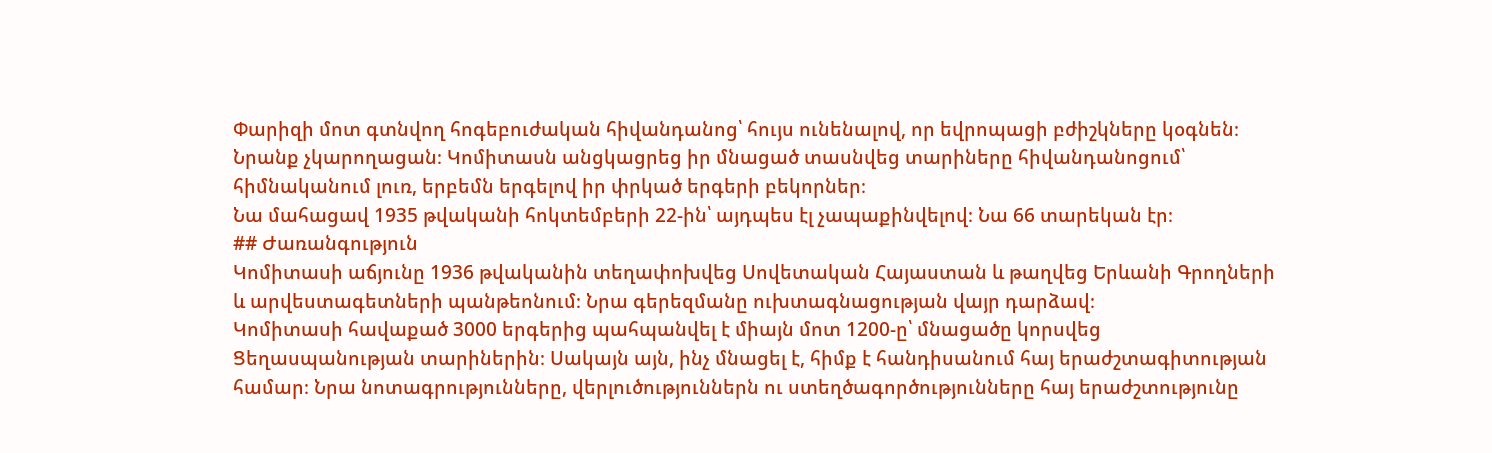Փարիզի մոտ գտնվող հոգեբուժական հիվանդանոց՝ հույս ունենալով, որ եվրոպացի բժիշկները կօգնեն։ Նրանք չկարողացան։ Կոմիտասն անցկացրեց իր մնացած տասնվեց տարիները հիվանդանոցում՝ հիմնականում լուռ, երբեմն երգելով իր փրկած երգերի բեկորներ։
Նա մահացավ 1935 թվականի հոկտեմբերի 22-ին՝ այդպես էլ չապաքինվելով։ Նա 66 տարեկան էր։
## Ժառանգություն
Կոմիտասի աճյունը 1936 թվականին տեղափոխվեց Սովետական Հայաստան և թաղվեց Երևանի Գրողների և արվեստագետների պանթեոնում։ Նրա գերեզմանը ուխտագնացության վայր դարձավ։
Կոմիտասի հավաքած 3000 երգերից պահպանվել է միայն մոտ 1200-ը՝ մնացածը կորսվեց Ցեղասպանության տարիներին։ Սակայն այն, ինչ մնացել է, հիմք է հանդիսանում հայ երաժշտագիտության համար։ Նրա նոտագրությունները, վերլուծություններն ու ստեղծագործությունները հայ երաժշտությունը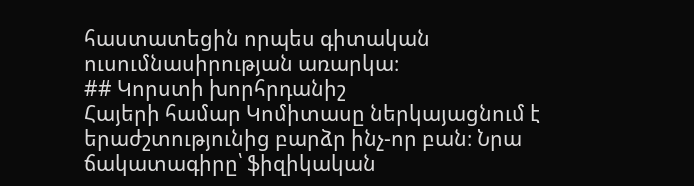հաստատեցին որպես գիտական ուսումնասիրության առարկա։
## Կորստի խորհրդանիշ
Հայերի համար Կոմիտասը ներկայացնում է երաժշտությունից բարձր ինչ-որ բան։ Նրա ճակատագիրը՝ ֆիզիկական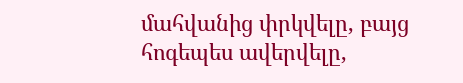մահվանից փրկվելը, բայց հոգեպես ավերվելը,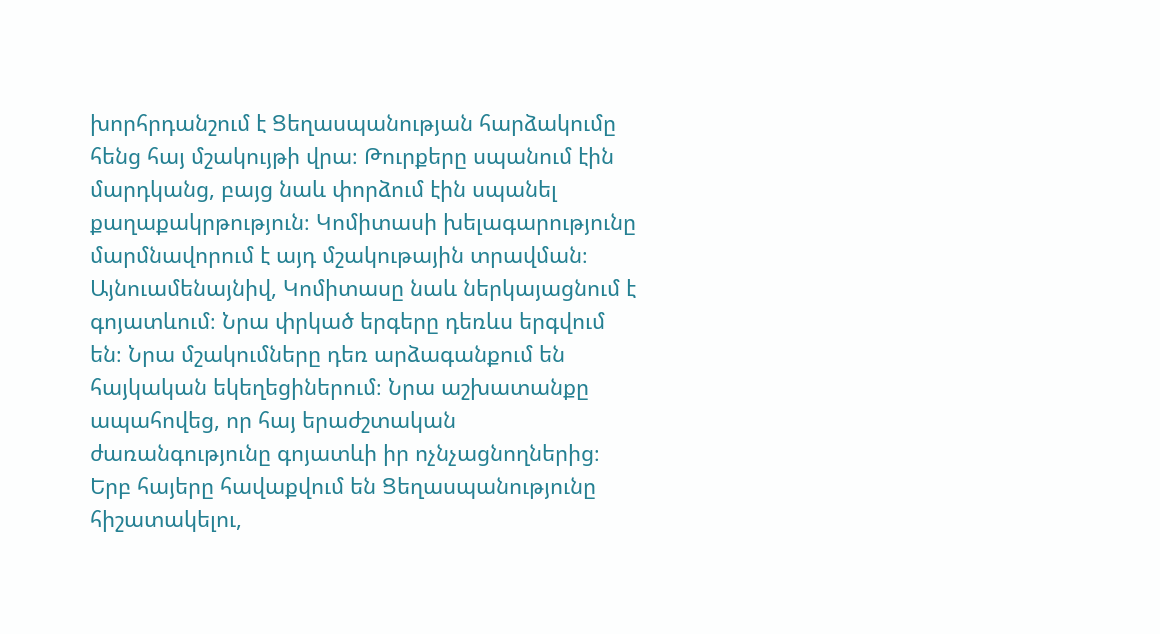խորհրդանշում է Ցեղասպանության հարձակումը հենց հայ մշակույթի վրա։ Թուրքերը սպանում էին մարդկանց, բայց նաև փորձում էին սպանել քաղաքակրթություն։ Կոմիտասի խելագարությունը մարմնավորում է այդ մշակութային տրավման։
Այնուամենայնիվ, Կոմիտասը նաև ներկայացնում է գոյատևում։ Նրա փրկած երգերը դեռևս երգվում են։ Նրա մշակումները դեռ արձագանքում են հայկական եկեղեցիներում։ Նրա աշխատանքը ապահովեց, որ հայ երաժշտական ժառանգությունը գոյատևի իր ոչնչացնողներից։
Երբ հայերը հավաքվում են Ցեղասպանությունը հիշատակելու,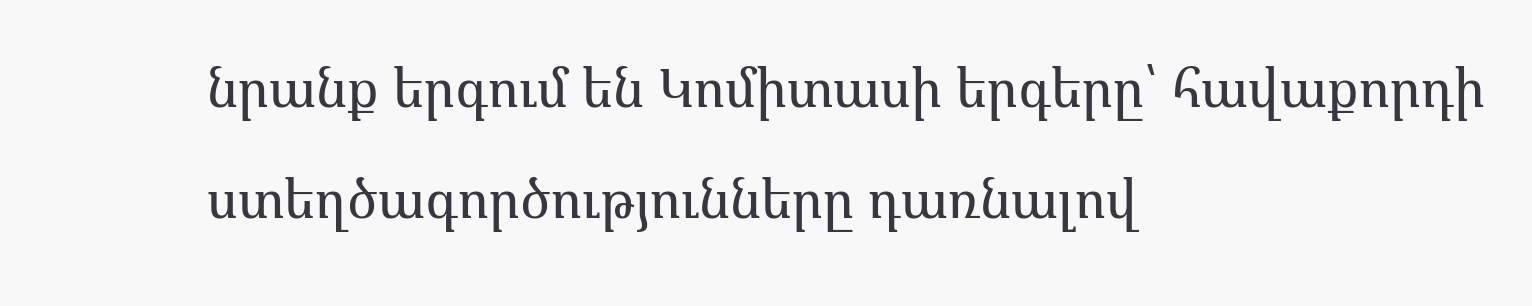նրանք երգում են Կոմիտասի երգերը՝ հավաքորդի ստեղծագործությունները դառնալով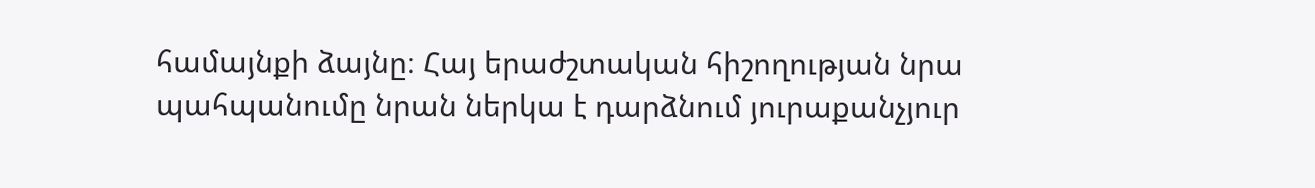համայնքի ձայնը։ Հայ երաժշտական հիշողության նրա պահպանումը նրան ներկա է դարձնում յուրաքանչյուր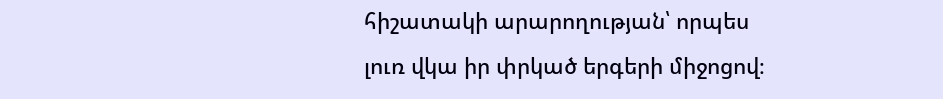հիշատակի արարողության՝ որպես լուռ վկա իր փրկած երգերի միջոցով։